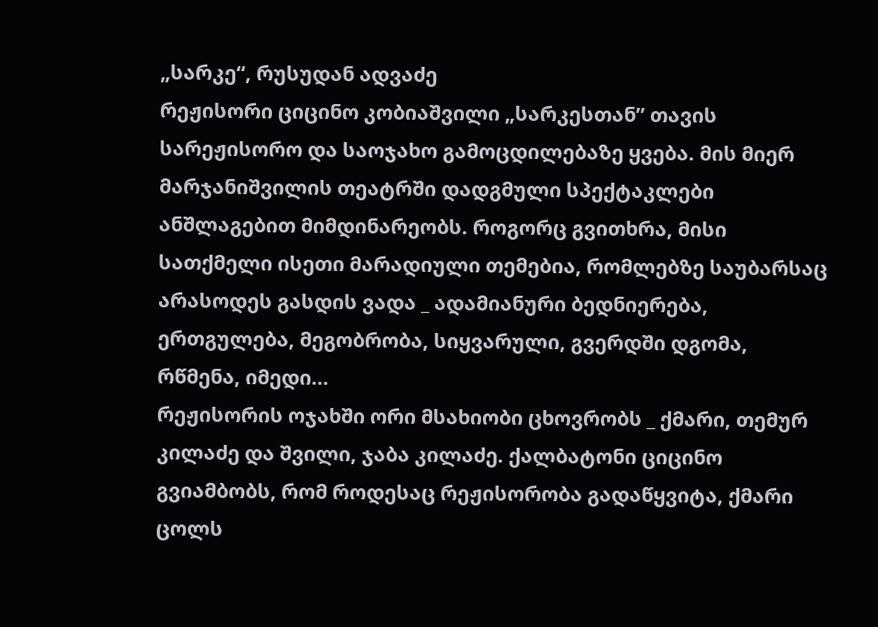„სარკე“, რუსუდან ადვაძე
რეჟისორი ციცინო კობიაშვილი „სარკესთან” თავის სარეჟისორო და საოჯახო გამოცდილებაზე ყვება. მის მიერ მარჯანიშვილის თეატრში დადგმული სპექტაკლები ანშლაგებით მიმდინარეობს. როგორც გვითხრა, მისი სათქმელი ისეთი მარადიული თემებია, რომლებზე საუბარსაც არასოდეს გასდის ვადა _ ადამიანური ბედნიერება, ერთგულება, მეგობრობა, სიყვარული, გვერდში დგომა, რწმენა, იმედი…
რეჟისორის ოჯახში ორი მსახიობი ცხოვრობს _ ქმარი, თემურ კილაძე და შვილი, ჯაბა კილაძე. ქალბატონი ციცინო გვიამბობს, რომ როდესაც რეჟისორობა გადაწყვიტა, ქმარი ცოლს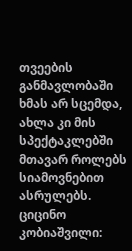თვეების განმავლობაში ხმას არ სცემდა, ახლა კი მის სპექტაკლებში მთავარ როლებს სიამოვნებით ასრულებს.
ციცინო კობიაშვილი: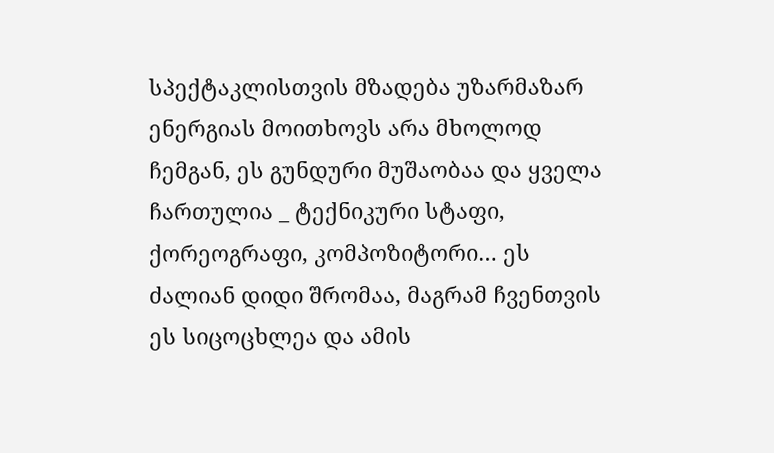სპექტაკლისთვის მზადება უზარმაზარ ენერგიას მოითხოვს არა მხოლოდ ჩემგან, ეს გუნდური მუშაობაა და ყველა ჩართულია _ ტექნიკური სტაფი, ქორეოგრაფი, კომპოზიტორი… ეს ძალიან დიდი შრომაა, მაგრამ ჩვენთვის ეს სიცოცხლეა და ამის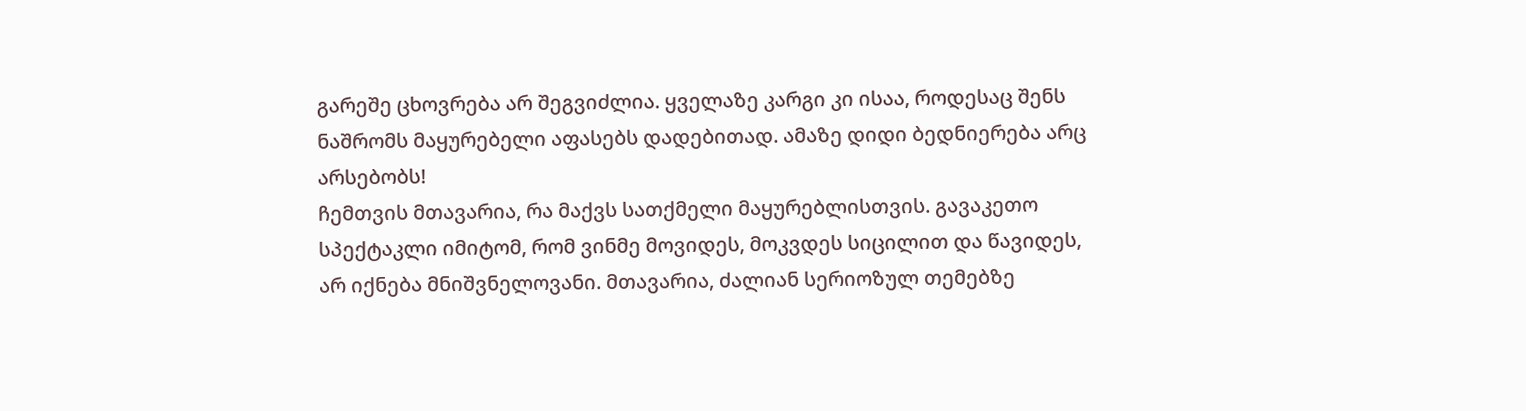გარეშე ცხოვრება არ შეგვიძლია. ყველაზე კარგი კი ისაა, როდესაც შენს ნაშრომს მაყურებელი აფასებს დადებითად. ამაზე დიდი ბედნიერება არც არსებობს!
ჩემთვის მთავარია, რა მაქვს სათქმელი მაყურებლისთვის. გავაკეთო სპექტაკლი იმიტომ, რომ ვინმე მოვიდეს, მოკვდეს სიცილით და წავიდეს, არ იქნება მნიშვნელოვანი. მთავარია, ძალიან სერიოზულ თემებზე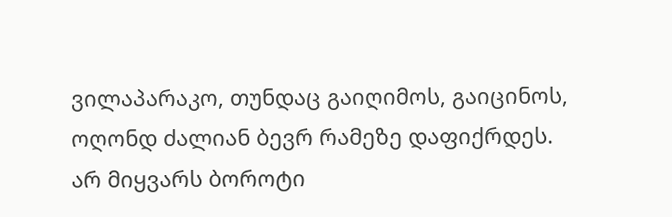ვილაპარაკო, თუნდაც გაიღიმოს, გაიცინოს, ოღონდ ძალიან ბევრ რამეზე დაფიქრდეს.
არ მიყვარს ბოროტი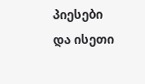პიესები და ისეთი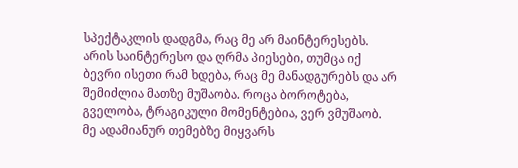სპექტაკლის დადგმა, რაც მე არ მაინტერესებს. არის საინტერესო და ღრმა პიესები, თუმცა იქ ბევრი ისეთი რამ ხდება, რაც მე მანადგურებს და არ შემიძლია მათზე მუშაობა. როცა ბოროტება, გველობა, ტრაგიკული მომენტებია, ვერ ვმუშაობ. მე ადამიანურ თემებზე მიყვარს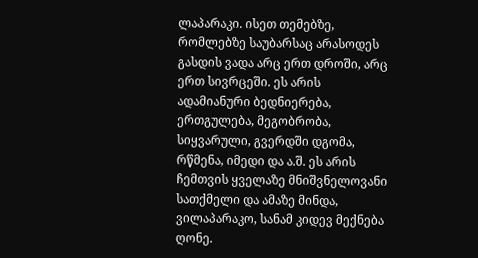ლაპარაკი. ისეთ თემებზე, რომლებზე საუბარსაც არასოდეს გასდის ვადა არც ერთ დროში, არც ერთ სივრცეში. ეს არის ადამიანური ბედნიერება, ერთგულება, მეგობრობა, სიყვარული, გვერდში დგომა, რწმენა, იმედი და ა.შ. ეს არის ჩემთვის ყველაზე მნიშვნელოვანი სათქმელი და ამაზე მინდა, ვილაპარაკო, სანამ კიდევ მექნება ღონე.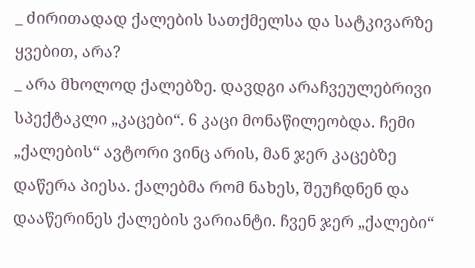_ ძირითადად ქალების სათქმელსა და სატკივარზე ყვებით, არა?
_ არა მხოლოდ ქალებზე. დავდგი არაჩვეულებრივი სპექტაკლი „კაცები“. 6 კაცი მონაწილეობდა. ჩემი „ქალების“ ავტორი ვინც არის, მან ჯერ კაცებზე დაწერა პიესა. ქალებმა რომ ნახეს, შეუჩდნენ და დააწერინეს ქალების ვარიანტი. ჩვენ ჯერ „ქალები“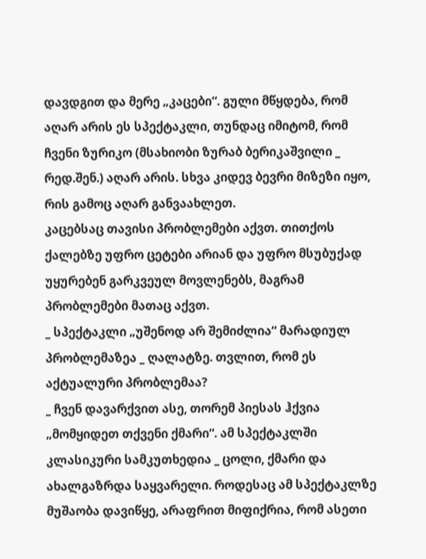დავდგით და მერე „კაცები“. გული მწყდება, რომ აღარ არის ეს სპექტაკლი, თუნდაც იმიტომ, რომ ჩვენი ზურიკო (მსახიობი ზურაბ ბერიკაშვილი _ რედ.შენ.) აღარ არის. სხვა კიდევ ბევრი მიზეზი იყო, რის გამოც აღარ განვაახლეთ.
კაცებსაც თავისი პრობლემები აქვთ. თითქოს ქალებზე უფრო ცეტები არიან და უფრო მსუბუქად უყურებენ გარკვეულ მოვლენებს, მაგრამ პრობლემები მათაც აქვთ.
_ სპექტაკლი „უშენოდ არ შემიძლია“ მარადიულ პრობლემაზეა _ ღალატზე. თვლით, რომ ეს აქტუალური პრობლემაა?
_ ჩვენ დავარქვით ასე, თორემ პიესას ჰქვია „მომყიდეთ თქვენი ქმარი“. ამ სპექტაკლში კლასიკური სამკუთხედია _ ცოლი, ქმარი და ახალგაზრდა საყვარელი. როდესაც ამ სპექტაკლზე მუშაობა დავიწყე, არაფრით მიფიქრია, რომ ასეთი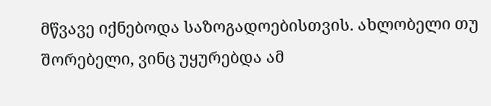მწვავე იქნებოდა საზოგადოებისთვის. ახლობელი თუ შორებელი, ვინც უყურებდა ამ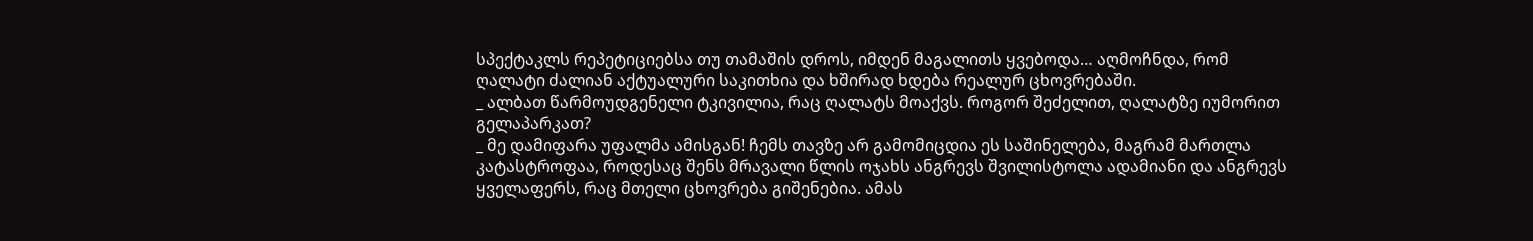სპექტაკლს რეპეტიციებსა თუ თამაშის დროს, იმდენ მაგალითს ყვებოდა… აღმოჩნდა, რომ ღალატი ძალიან აქტუალური საკითხია და ხშირად ხდება რეალურ ცხოვრებაში.
_ ალბათ წარმოუდგენელი ტკივილია, რაც ღალატს მოაქვს. როგორ შეძელით, ღალატზე იუმორით გელაპარკათ?
_ მე დამიფარა უფალმა ამისგან! ჩემს თავზე არ გამომიცდია ეს საშინელება, მაგრამ მართლა კატასტროფაა, როდესაც შენს მრავალი წლის ოჯახს ანგრევს შვილისტოლა ადამიანი და ანგრევს ყველაფერს, რაც მთელი ცხოვრება გიშენებია. ამას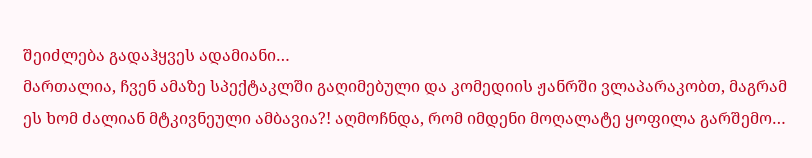შეიძლება გადაჰყვეს ადამიანი…
მართალია, ჩვენ ამაზე სპექტაკლში გაღიმებული და კომედიის ჟანრში ვლაპარაკობთ, მაგრამ ეს ხომ ძალიან მტკივნეული ამბავია?! აღმოჩნდა, რომ იმდენი მოღალატე ყოფილა გარშემო…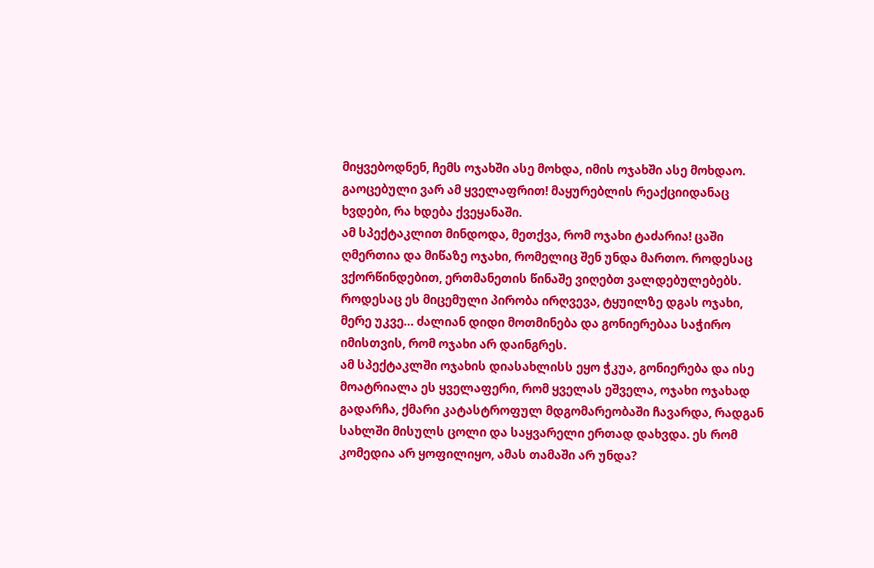მიყვებოდნენ, ჩემს ოჯახში ასე მოხდა, იმის ოჯახში ასე მოხდაო. გაოცებული ვარ ამ ყველაფრით! მაყურებლის რეაქციიდანაც ხვდები, რა ხდება ქვეყანაში.
ამ სპექტაკლით მინდოდა, მეთქვა, რომ ოჯახი ტაძარია! ცაში ღმერთია და მიწაზე ოჯახი, რომელიც შენ უნდა მართო. როდესაც ვქორწინდებით, ერთმანეთის წინაშე ვიღებთ ვალდებულებებს. როდესაც ეს მიცემული პირობა ირღვევა, ტყუილზე დგას ოჯახი, მერე უკვე… ძალიან დიდი მოთმინება და გონიერებაა საჭირო იმისთვის, რომ ოჯახი არ დაინგრეს.
ამ სპექტაკლში ოჯახის დიასახლისს ეყო ჭკუა, გონიერება და ისე მოატრიალა ეს ყველაფერი, რომ ყველას ეშველა, ოჯახი ოჯახად გადარჩა, ქმარი კატასტროფულ მდგომარეობაში ჩავარდა, რადგან სახლში მისულს ცოლი და საყვარელი ერთად დახვდა. ეს რომ კომედია არ ყოფილიყო, ამას თამაში არ უნდა?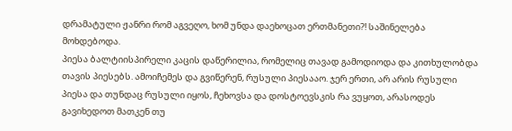დრამატული ჟანრი რომ აგვეღო, ხომ უნდა დაეხოცათ ერთმანეთი?! საშინელება მოხდებოდა.
პიესა ბალტიისპირელი კაცის დაწერილია, რომელიც თავად გამოდიოდა და კითხულობდა თავის პიესებს. ამოიჩემეს და გვიწერენ, რუსული პიესააო. ჯერ ერთი, არ არის რუსული პიესა და თუნდაც რუსული იყოს, ჩეხოვსა და დოსტოევსკის რა ვუყოთ, არასოდეს გავიხედოთ მათკენ თუ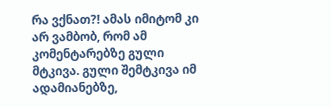რა ვქნათ?! ამას იმიტომ კი არ ვამბობ, რომ ამ კომენტარებზე გული მტკივა. გული შემტკივა იმ ადამიანებზე,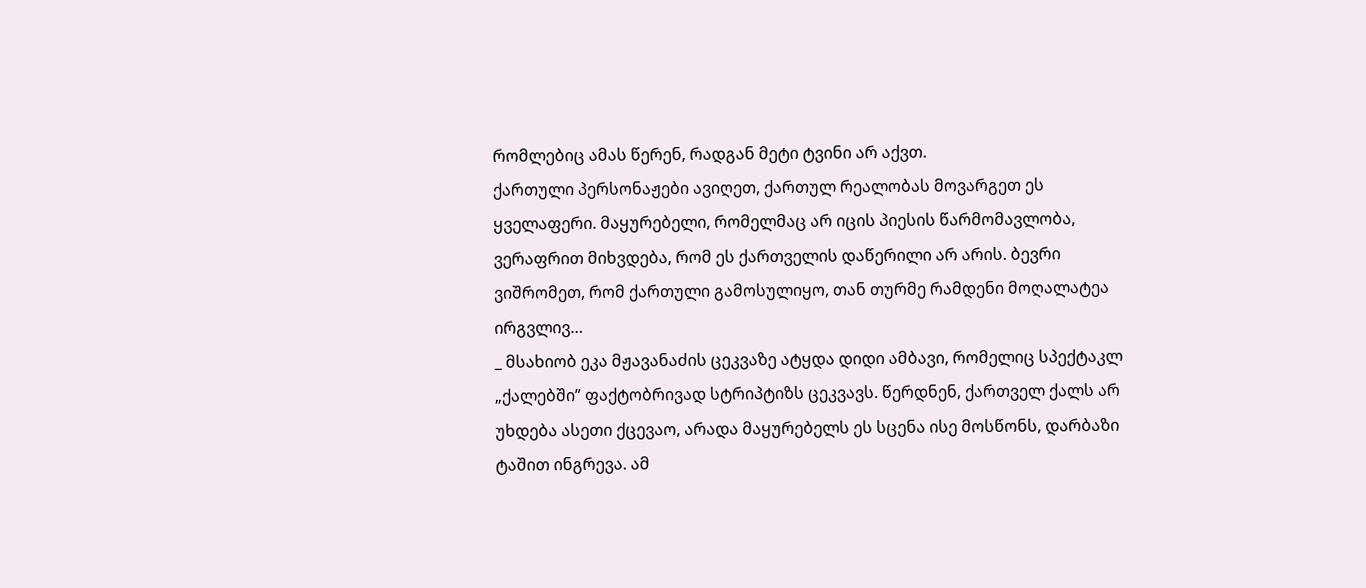რომლებიც ამას წერენ, რადგან მეტი ტვინი არ აქვთ.
ქართული პერსონაჟები ავიღეთ, ქართულ რეალობას მოვარგეთ ეს ყველაფერი. მაყურებელი, რომელმაც არ იცის პიესის წარმომავლობა, ვერაფრით მიხვდება, რომ ეს ქართველის დაწერილი არ არის. ბევრი ვიშრომეთ, რომ ქართული გამოსულიყო, თან თურმე რამდენი მოღალატეა ირგვლივ…
_ მსახიობ ეკა მჟავანაძის ცეკვაზე ატყდა დიდი ამბავი, რომელიც სპექტაკლ „ქალებში” ფაქტობრივად სტრიპტიზს ცეკვავს. წერდნენ, ქართველ ქალს არ უხდება ასეთი ქცევაო, არადა მაყურებელს ეს სცენა ისე მოსწონს, დარბაზი ტაშით ინგრევა. ამ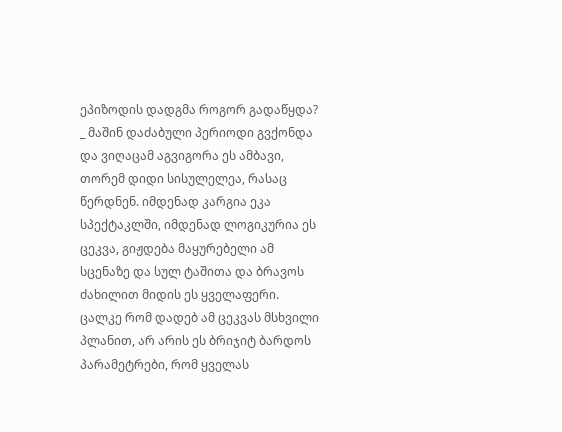ეპიზოდის დადგმა როგორ გადაწყდა?
_ მაშინ დაძაბული პერიოდი გვქონდა და ვიღაცამ აგვიგორა ეს ამბავი, თორემ დიდი სისულელეა, რასაც წერდნენ. იმდენად კარგია ეკა სპექტაკლში, იმდენად ლოგიკურია ეს ცეკვა, გიჟდება მაყურებელი ამ სცენაზე და სულ ტაშითა და ბრავოს ძახილით მიდის ეს ყველაფერი.
ცალკე რომ დადებ ამ ცეკვას მსხვილი პლანით, არ არის ეს ბრიჯიტ ბარდოს პარამეტრები, რომ ყველას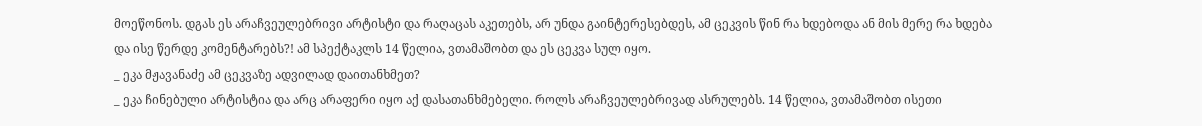მოეწონოს. დგას ეს არაჩვეულებრივი არტისტი და რაღაცას აკეთებს, არ უნდა გაინტერესებდეს, ამ ცეკვის წინ რა ხდებოდა ან მის მერე რა ხდება და ისე წერდე კომენტარებს?! ამ სპექტაკლს 14 წელია, ვთამაშობთ და ეს ცეკვა სულ იყო.
_ ეკა მჟავანაძე ამ ცეკვაზე ადვილად დაითანხმეთ?
_ ეკა ჩინებული არტისტია და არც არაფერი იყო აქ დასათანხმებელი. როლს არაჩვეულებრივად ასრულებს. 14 წელია, ვთამაშობთ ისეთი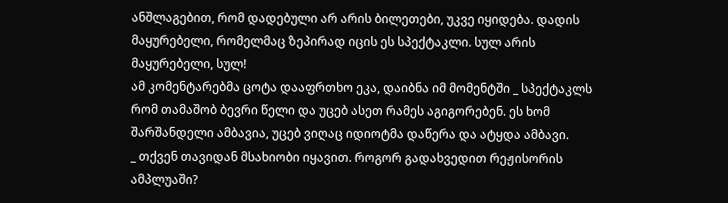ანშლაგებით, რომ დადებული არ არის ბილეთები, უკვე იყიდება. დადის მაყურებელი, რომელმაც ზეპირად იცის ეს სპექტაკლი. სულ არის მაყურებელი, სულ!
ამ კომენტარებმა ცოტა დააფრთხო ეკა, დაიბნა იმ მომენტში _ სპექტაკლს რომ თამაშობ ბევრი წელი და უცებ ასეთ რამეს აგიგორებენ. ეს ხომ შარშანდელი ამბავია, უცებ ვიღაც იდიოტმა დაწერა და ატყდა ამბავი.
_ თქვენ თავიდან მსახიობი იყავით. როგორ გადახვედით რეჟისორის ამპლუაში?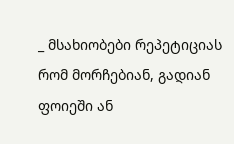_ მსახიობები რეპეტიციას რომ მორჩებიან, გადიან ფოიეში ან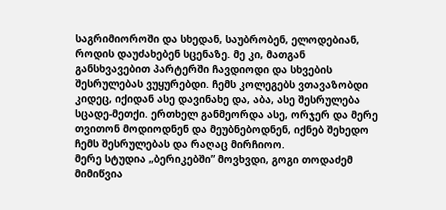საგრიმიოროში და სხედან, საუბრობენ, ელოდებიან, როდის დაუძახებენ სცენაზე. მე კი, მათგან განსხვავებით პარტერში ჩავდიოდი და სხვების შესრულებას ვუყურებდი. ჩემს კოლეგებს ვთავაზობდი კიდეც, იქიდან ასე დავინახე და, აბა, ასე შესრულება სცადე-მეთქი. ერთხელ განმეორდა ასე, ორჯერ და მერე თვითონ მოდიოდნენ და მეუბნებოდნენ, იქნებ შეხედო ჩემს შესრულებას და რაღაც მირჩიოო.
მერე სტუდია „ბერიკებში” მოვხვდი, გოგი თოდაძემ მიმიწვია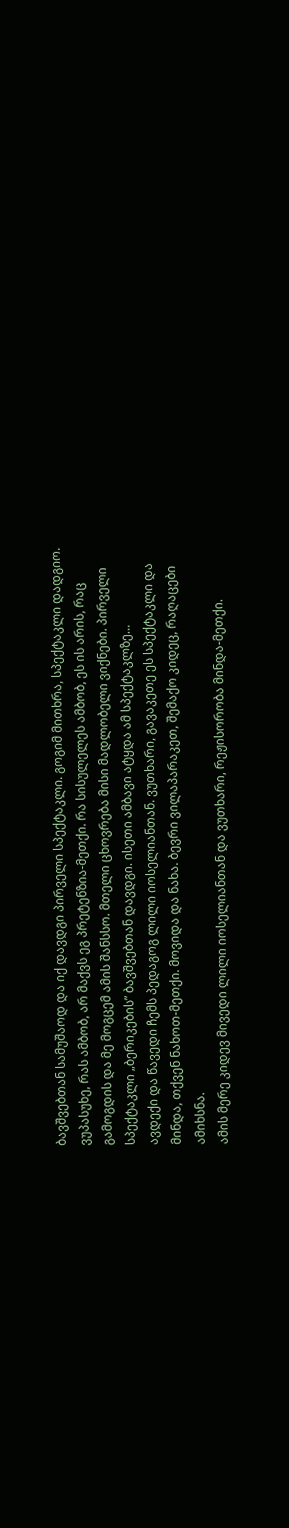ბავშვებთან სამუშაოდ და იქ დავდგი პირველი სპექტაკლი. გოგიმ მითხრა, სპექტაკლი დადგიო. ვუპასუხე, რას ამბობ, არ მაქვს ეგ პრეტენზია-მეთქი. რა სისულელეს ამბობ, ეს ის არის, რაც გამოგდის და მე მოგცემ ამის შანსსო. მთელი ცხოვრება მისი მადლობელი ვიქნები. პირველი სპექტაკლი „ბერიკების” ბავშვებთან დავდგი. ისეთი ამბავი ატყდა ამ სპექტაკლზე…
ავდექი და წავედი ჩემს პედაგოგ ლილი იოსელიანთან. ვუთხარი, გავაკეთე ეს სპექტაკლი და მინდა, თქვენ ნახოთ-მეთქი. მოვიდა და ნახა. ბევრი ვილაპარაკეთ, შემაქო კიდეც, რაღაცები ამიხსნა.
ამის მერე კიდევ მივედი ლილი იოსელიანთან და ვუთხარი, რეჟისორობა მინდა-მეთქი.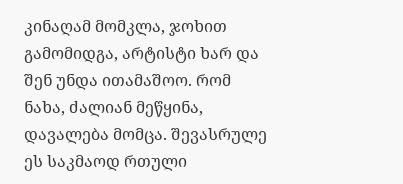კინაღამ მომკლა, ჯოხით გამომიდგა, არტისტი ხარ და შენ უნდა ითამაშოო. რომ ნახა, ძალიან მეწყინა, დავალება მომცა. შევასრულე ეს საკმაოდ რთული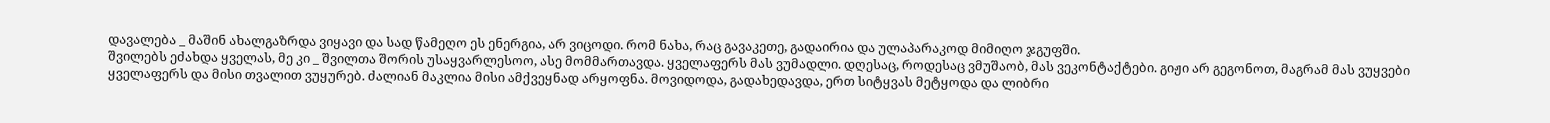დავალება _ მაშინ ახალგაზრდა ვიყავი და სად წამეღო ეს ენერგია, არ ვიცოდი. რომ ნახა, რაც გავაკეთე, გადაირია და ულაპარაკოდ მიმიღო ჯგუფში.
შვილებს ეძახდა ყველას, მე კი _ შვილთა შორის უსაყვარლესოო, ასე მომმართავდა. ყველაფერს მას ვუმადლი. დღესაც, როდესაც ვმუშაობ, მას ვეკონტაქტები. გიჟი არ გეგონოთ, მაგრამ მას ვუყვები ყველაფერს და მისი თვალით ვუყურებ. ძალიან მაკლია მისი ამქვეყნად არყოფნა. მოვიდოდა, გადახედავდა, ერთ სიტყვას მეტყოდა და ლიბრი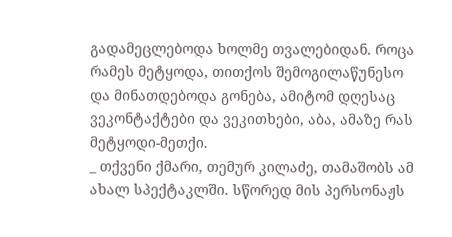გადამეცლებოდა ხოლმე თვალებიდან. როცა რამეს მეტყოდა, თითქოს შემოგილაწუნესო და მინათდებოდა გონება, ამიტომ დღესაც ვეკონტაქტები და ვეკითხები, აბა, ამაზე რას მეტყოდი-მეთქი.
_ თქვენი ქმარი, თემურ კილაძე, თამაშობს ამ ახალ სპექტაკლში. სწორედ მის პერსონაჟს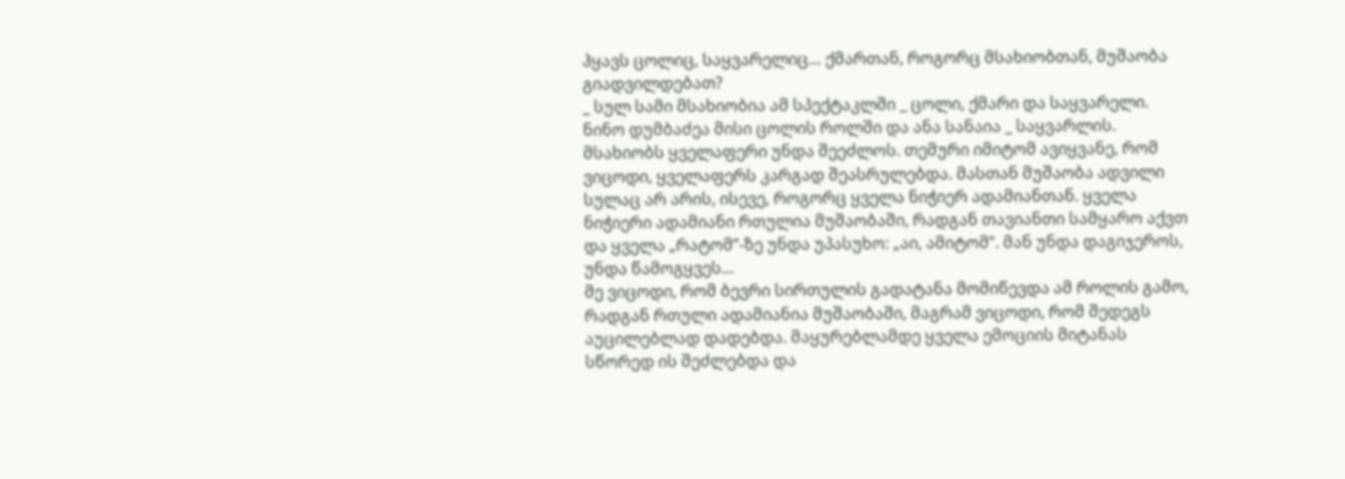ჰყავს ცოლიც, საყვარელიც… ქმართან, როგორც მსახიობთან, მუშაობა გიადვილდებათ?
_ სულ სამი მსახიობია ამ სპექტაკლში _ ცოლი, ქმარი და საყვარელი. ნინო დუმბაძეა მისი ცოლის როლში და ანა სანაია _ საყვარლის.
მსახიობს ყველაფერი უნდა შეეძლოს. თემური იმიტომ ავიყვანე, რომ ვიცოდი, ყველაფერს კარგად შეასრულებდა. მასთან მუშაობა ადვილი სულაც არ არის, ისევე, როგორც ყველა ნიჭიერ ადამიანთან. ყველა ნიჭიერი ადამიანი რთულია მუშაობაში, რადგან თავიანთი სამყარო აქვთ და ყველა „რატომ”-ზე უნდა უპასუხო: „აი, ამიტომ”. მან უნდა დაგიჯეროს, უნდა წამოგყვეს…
მე ვიცოდი, რომ ბევრი სირთულის გადატანა მომიწევდა ამ როლის გამო, რადგან რთული ადამიანია მუშაობაში, მაგრამ ვიცოდი, რომ შედეგს აუცილებლად დადებდა. მაყურებლამდე ყველა ემოციის მიტანას სწორედ ის შეძლებდა და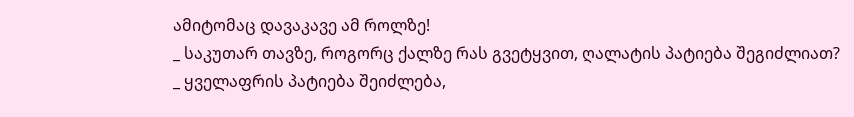ამიტომაც დავაკავე ამ როლზე!
_ საკუთარ თავზე, როგორც ქალზე რას გვეტყვით, ღალატის პატიება შეგიძლიათ?
_ ყველაფრის პატიება შეიძლება,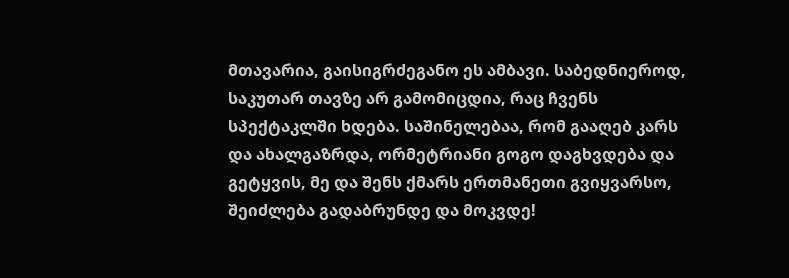მთავარია, გაისიგრძეგანო ეს ამბავი. საბედნიეროდ, საკუთარ თავზე არ გამომიცდია, რაც ჩვენს სპექტაკლში ხდება. საშინელებაა, რომ გააღებ კარს და ახალგაზრდა, ორმეტრიანი გოგო დაგხვდება და გეტყვის, მე და შენს ქმარს ერთმანეთი გვიყვარსო, შეიძლება გადაბრუნდე და მოკვდე!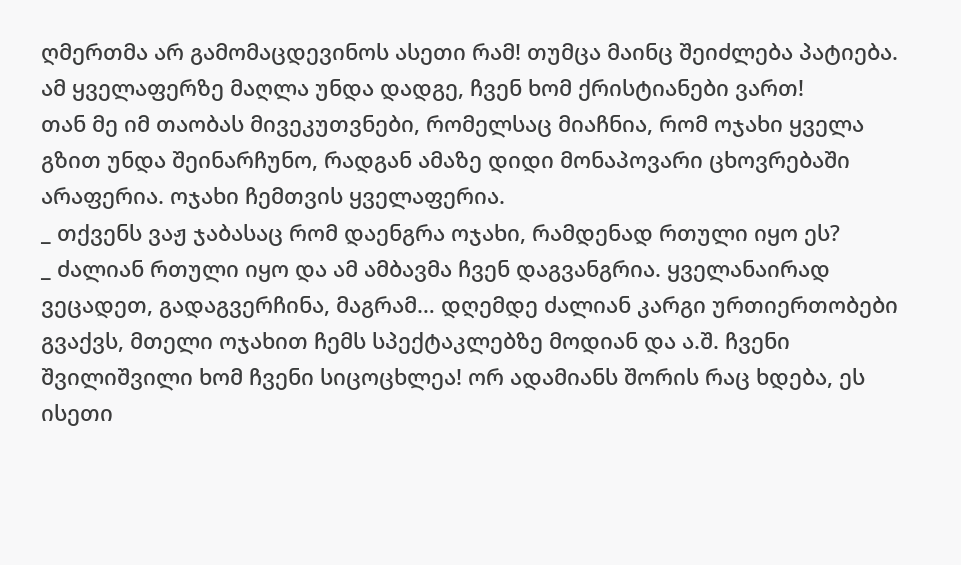ღმერთმა არ გამომაცდევინოს ასეთი რამ! თუმცა მაინც შეიძლება პატიება. ამ ყველაფერზე მაღლა უნდა დადგე, ჩვენ ხომ ქრისტიანები ვართ!
თან მე იმ თაობას მივეკუთვნები, რომელსაც მიაჩნია, რომ ოჯახი ყველა გზით უნდა შეინარჩუნო, რადგან ამაზე დიდი მონაპოვარი ცხოვრებაში არაფერია. ოჯახი ჩემთვის ყველაფერია.
_ თქვენს ვაჟ ჯაბასაც რომ დაენგრა ოჯახი, რამდენად რთული იყო ეს?
_ ძალიან რთული იყო და ამ ამბავმა ჩვენ დაგვანგრია. ყველანაირად ვეცადეთ, გადაგვერჩინა, მაგრამ… დღემდე ძალიან კარგი ურთიერთობები გვაქვს, მთელი ოჯახით ჩემს სპექტაკლებზე მოდიან და ა.შ. ჩვენი შვილიშვილი ხომ ჩვენი სიცოცხლეა! ორ ადამიანს შორის რაც ხდება, ეს ისეთი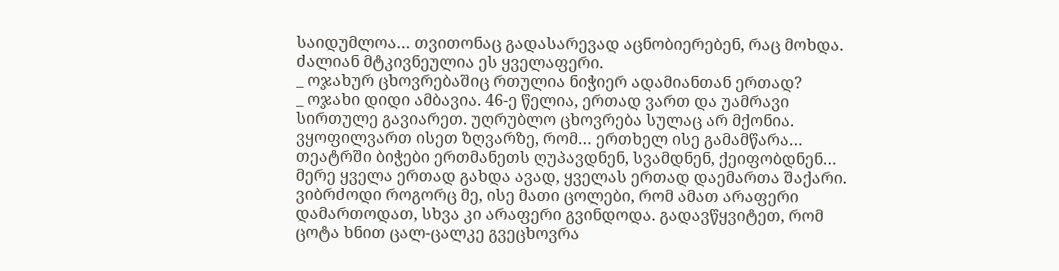საიდუმლოა… თვითონაც გადასარევად აცნობიერებენ, რაც მოხდა. ძალიან მტკივნეულია ეს ყველაფერი.
_ ოჯახურ ცხოვრებაშიც რთულია ნიჭიერ ადამიანთან ერთად?
_ ოჯახი დიდი ამბავია. 46-ე წელია, ერთად ვართ და უამრავი სირთულე გავიარეთ. უღრუბლო ცხოვრება სულაც არ მქონია. ვყოფილვართ ისეთ ზღვარზე, რომ… ერთხელ ისე გამამწარა…
თეატრში ბიჭები ერთმანეთს ღუპავდნენ, სვამდნენ, ქეიფობდნენ… მერე ყველა ერთად გახდა ავად, ყველას ერთად დაემართა შაქარი. ვიბრძოდი როგორც მე, ისე მათი ცოლები, რომ ამათ არაფერი დამართოდათ, სხვა კი არაფერი გვინდოდა. გადავწყვიტეთ, რომ ცოტა ხნით ცალ-ცალკე გვეცხოვრა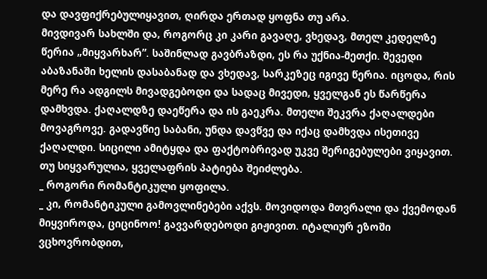და დავფიქრებულიყავით, ღირდა ერთად ყოფნა თუ არა.
მივდივარ სახლში და, როგორც კი კარი გავაღე, ვხედავ, მთელ კედელზე წერია „მიყვარხარ”. საშინლად გავბრაზდი, ეს რა უქნია-მეთქი. შევედი აბაზანაში ხელის დასაბანად და ვხედავ, სარკეზეც იგივე წერია. იცოდა, რის მერე რა ადგილს მივადგებოდი და სადაც მივედი, ყველგან ეს წარწერა დამხვდა. ქაღალდზე დაეწერა და ის გაეკრა. მთელი შეკვრა ქაღალდები მოვაგროვე. გადავწიე საბანი, უნდა დავწვე და იქაც დამხვდა ისეთივე ქაღალდი. სიცილი ამიტყდა და ფაქტობრივად უკვე შერიგებულები ვიყავით. თუ სიყვარულია, ყველაფრის პატიება შეიძლება.
_ როგორი რომანტიკული ყოფილა.
_ კი, რომანტიკული გამოვლინებები აქვს. მოვიდოდა მთვრალი და ქვემოდან მიყვიროდა, ციცინოო! გავვარდებოდი გიჟივით. იტალიურ ეზოში ვცხოვრობდით,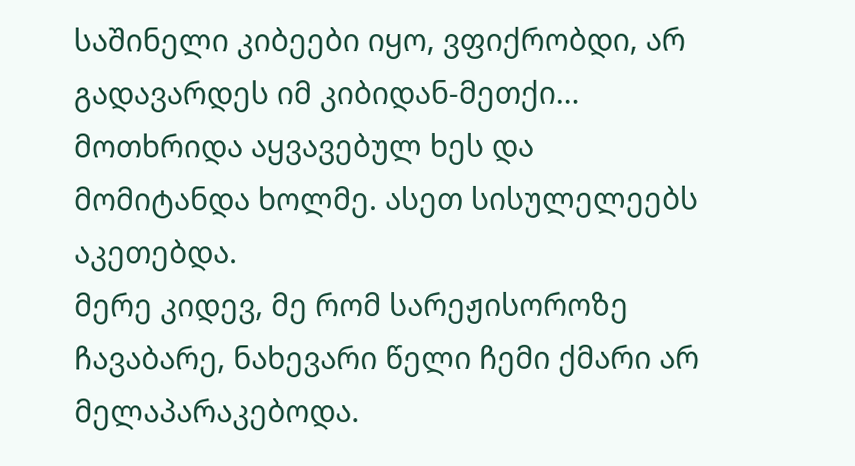საშინელი კიბეები იყო, ვფიქრობდი, არ გადავარდეს იმ კიბიდან-მეთქი… მოთხრიდა აყვავებულ ხეს და მომიტანდა ხოლმე. ასეთ სისულელეებს აკეთებდა.
მერე კიდევ, მე რომ სარეჟისოროზე ჩავაბარე, ნახევარი წელი ჩემი ქმარი არ მელაპარაკებოდა.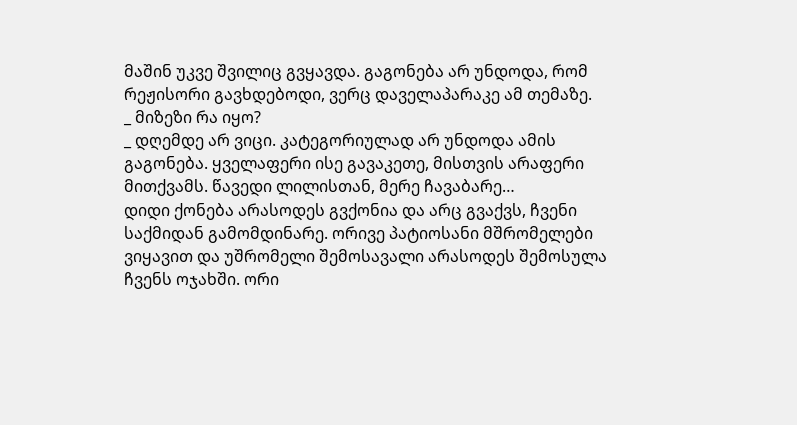მაშინ უკვე შვილიც გვყავდა. გაგონება არ უნდოდა, რომ რეჟისორი გავხდებოდი, ვერც დაველაპარაკე ამ თემაზე.
_ მიზეზი რა იყო?
_ დღემდე არ ვიცი. კატეგორიულად არ უნდოდა ამის გაგონება. ყველაფერი ისე გავაკეთე, მისთვის არაფერი მითქვამს. წავედი ლილისთან, მერე ჩავაბარე…
დიდი ქონება არასოდეს გვქონია და არც გვაქვს, ჩვენი საქმიდან გამომდინარე. ორივე პატიოსანი მშრომელები ვიყავით და უშრომელი შემოსავალი არასოდეს შემოსულა ჩვენს ოჯახში. ორი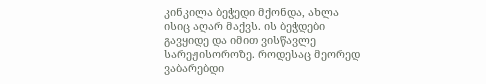კინკილა ბეჭედი მქონდა, ახლა ისიც აღარ მაქვს. ის ბეჭდები გავყიდე და იმით ვისწავლე სარეჟისოროზე. როდესაც მეორედ ვაბარებდი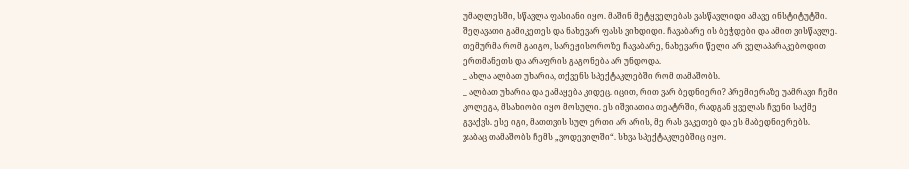უმაღლესში, სწავლა ფასიანი იყო. მაშინ მეტყველებას ვასწავლიდი ამავე ინსტიტუტში. შეღავათი გამიკეთეს და ნახევარ ფასს ვიხდიდი. ჩავაბარე ის ბეჭდები და ამით ვისწავლე.
თემურმა რომ გაიგო, სარეჟისოროზე ჩავაბარე, ნახევარი წელი არ ველაპარაკებოდით ერთმანეთს და არაფრის გაგონება არ უნდოდა.
_ ახლა ალბათ უხარია, თქვენს სპექტაკლებში რომ თამაშობს.
_ ალბათ უხარია და ეამაყება კიდეც. იცით, რით ვარ ბედნიერი? პრემიერაზე უამრავი ჩემი კოლეგა, მსახიობი იყო მოსული. ეს იშვიათია თეატრში, რადგან ყველას ჩვენი საქმე გვაქვს. ესე იგი, მათთვის სულ ერთი არ არის, მე რას ვაკეთებ და ეს მაბედნიერებს.
ჯაბაც თამაშობს ჩემს „ვოდევილში“. სხვა სპექტაკლებშიც იყო.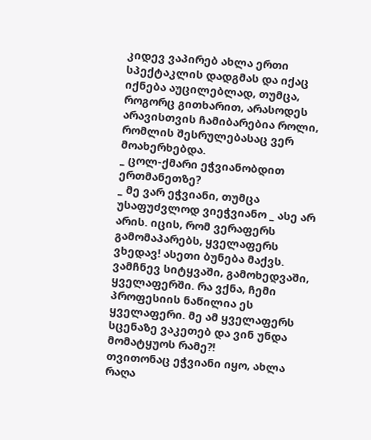კიდევ ვაპირებ ახლა ერთი სპექტაკლის დადგმას და იქაც იქნება აუცილებლად, თუმცა, როგორც გითხარით, არასოდეს არავისთვის ჩამიბარებია როლი, რომლის შესრულებასაც ვერ მოახერხებდა.
_ ცოლ-ქმარი ეჭვიანობდით ერთმანეთზე?
_ მე ვარ ეჭვიანი, თუმცა უსაფუძვლოდ ვიეჭვიანო _ ასე არ არის. იცის, რომ ვერაფერს გამომაპარებს, ყველაფერს ვხედავ! ასეთი ბუნება მაქვს. ვამჩნევ სიტყვაში, გამოხედვაში, ყველაფერში. რა ვქნა, ჩემი პროფესიის ნაწილია ეს ყველაფერი. მე ამ ყველაფერს სცენაზე ვაკეთებ და ვინ უნდა მომატყუოს რამე?!
თვითონაც ეჭვიანი იყო, ახლა რაღა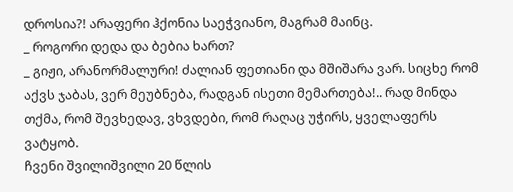დროსია?! არაფერი ჰქონია საეჭვიანო, მაგრამ მაინც.
_ როგორი დედა და ბებია ხართ?
_ გიჟი, არანორმალური! ძალიან ფეთიანი და მშიშარა ვარ. სიცხე რომ აქვს ჯაბას, ვერ მეუბნება, რადგან ისეთი მემართება!.. რად მინდა თქმა, რომ შევხედავ, ვხვდები, რომ რაღაც უჭირს, ყველაფერს ვატყობ.
ჩვენი შვილიშვილი 20 წლის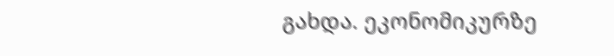გახდა. ეკონომიკურზე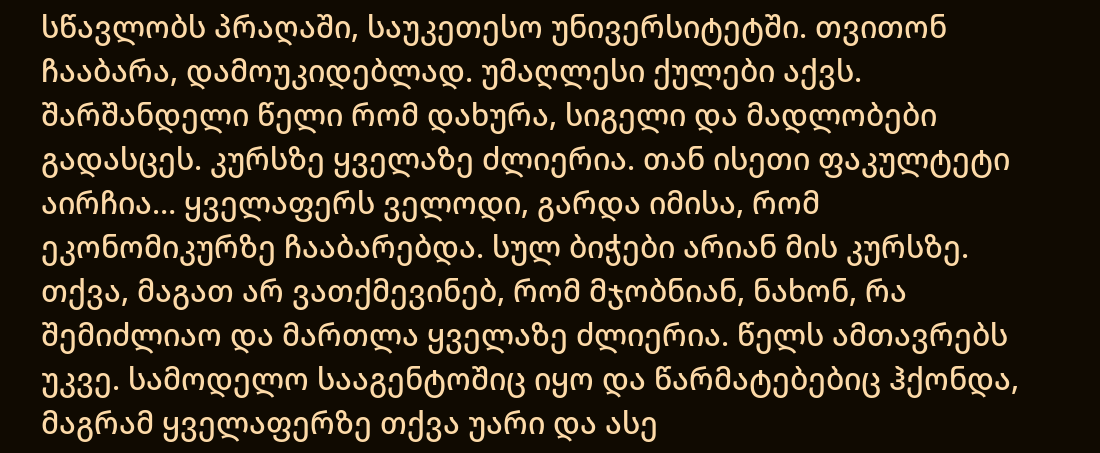სწავლობს პრაღაში, საუკეთესო უნივერსიტეტში. თვითონ ჩააბარა, დამოუკიდებლად. უმაღლესი ქულები აქვს. შარშანდელი წელი რომ დახურა, სიგელი და მადლობები გადასცეს. კურსზე ყველაზე ძლიერია. თან ისეთი ფაკულტეტი აირჩია… ყველაფერს ველოდი, გარდა იმისა, რომ ეკონომიკურზე ჩააბარებდა. სულ ბიჭები არიან მის კურსზე. თქვა, მაგათ არ ვათქმევინებ, რომ მჯობნიან, ნახონ, რა შემიძლიაო და მართლა ყველაზე ძლიერია. წელს ამთავრებს უკვე. სამოდელო სააგენტოშიც იყო და წარმატებებიც ჰქონდა, მაგრამ ყველაფერზე თქვა უარი და ასე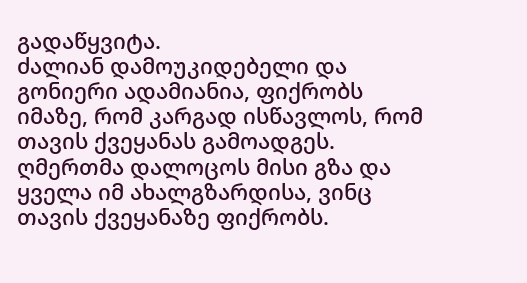გადაწყვიტა.
ძალიან დამოუკიდებელი და გონიერი ადამიანია, ფიქრობს იმაზე, რომ კარგად ისწავლოს, რომ თავის ქვეყანას გამოადგეს. ღმერთმა დალოცოს მისი გზა და ყველა იმ ახალგზარდისა, ვინც თავის ქვეყანაზე ფიქრობს.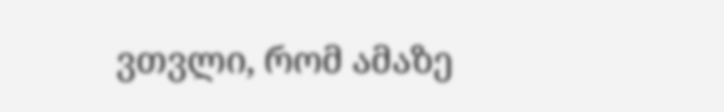ვთვლი, რომ ამაზე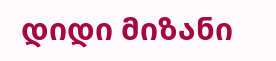დიდი მიზანი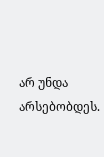არ უნდა არსებობდეს.